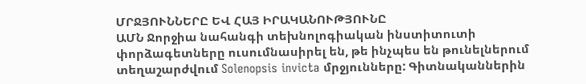ՄՐՋՅՈՒՆՆԵՐԸ ԵՎ ՀԱՅ ԻՐԱԿԱՆՈՒԹՅՈՒՆԸ
ԱՄՆ Ջորջիա նահանգի տեխնոլոգիական ինստիտուտի փորձագետները ուսումնասիրել են, թե ինչպես են թունելներում տեղաշարժվում Solenopsis invicta մրջյունները: Գիտնականներին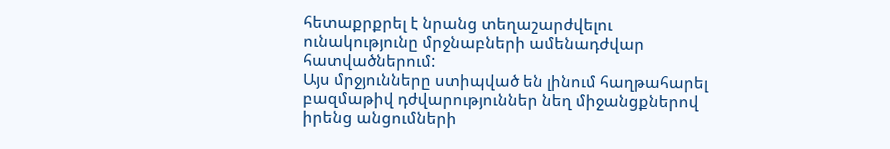հետաքրքրել է նրանց տեղաշարժվելու ունակությունը մրջնաբների ամենադժվար հատվածներում:
Այս մրջյունները ստիպված են լինում հաղթահարել բազմաթիվ դժվարություններ նեղ միջանցքներով իրենց անցումների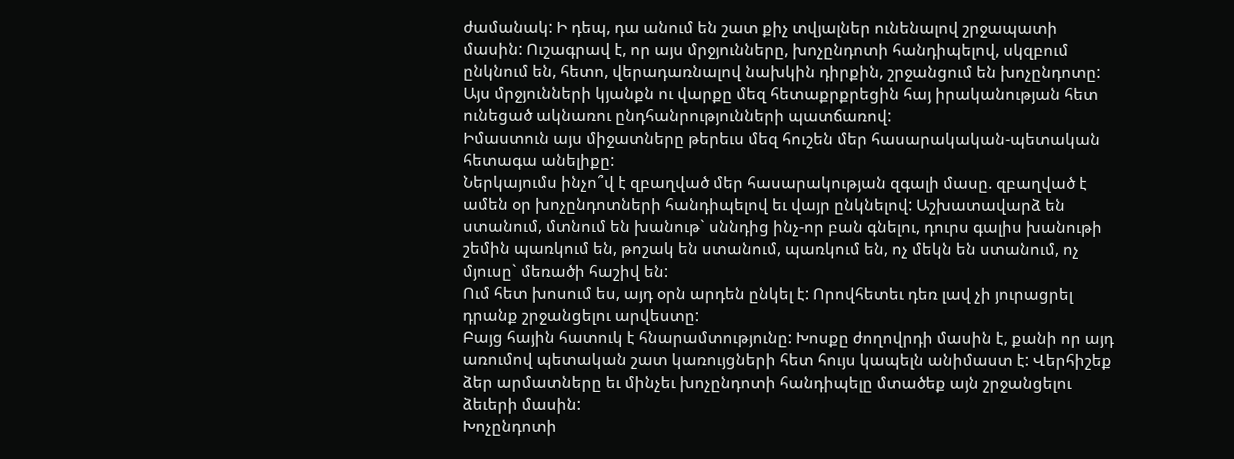ժամանակ: Ի դեպ, դա անում են շատ քիչ տվյալներ ունենալով շրջապատի մասին: Ուշագրավ է, որ այս մրջյունները, խոչընդոտի հանդիպելով, սկզբում ընկնում են, հետո, վերադառնալով նախկին դիրքին, շրջանցում են խոչընդոտը:
Այս մրջյունների կյանքն ու վարքը մեզ հետաքրքրեցին հայ իրականության հետ ունեցած ակնառու ընդհանրությունների պատճառով:
Իմաստուն այս միջատները թերեւս մեզ հուշեն մեր հասարակական-պետական հետագա անելիքը:
Ներկայումս ինչո՞վ է զբաղված մեր հասարակության զգալի մասը. զբաղված է ամեն օր խոչընդոտների հանդիպելով եւ վայր ընկնելով: Աշխատավարձ են ստանում, մտնում են խանութ` սննդից ինչ-որ բան գնելու, դուրս գալիս խանութի շեմին պառկում են, թոշակ են ստանում, պառկում են, ոչ մեկն են ստանում, ոչ մյուսը` մեռածի հաշիվ են:
Ում հետ խոսում ես, այդ օրն արդեն ընկել է: Որովհետեւ դեռ լավ չի յուրացրել դրանք շրջանցելու արվեստը:
Բայց հային հատուկ է հնարամտությունը: Խոսքը ժողովրդի մասին է, քանի որ այդ առումով պետական շատ կառույցների հետ հույս կապելն անիմաստ է: Վերհիշեք ձեր արմատները եւ մինչեւ խոչընդոտի հանդիպելը մտածեք այն շրջանցելու ձեւերի մասին:
Խոչընդոտի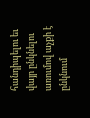հանդիպելու եւ վայր ընկնելու առումով աչքի է ընկնում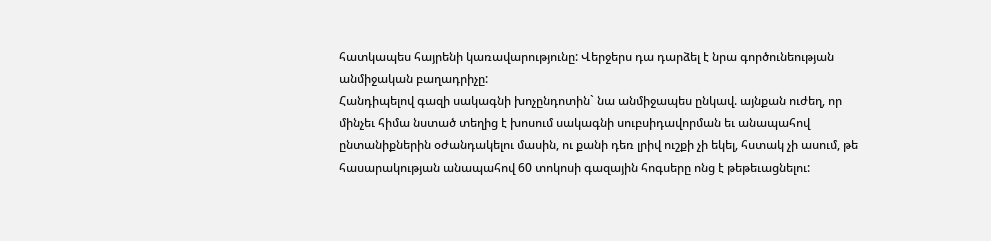հատկապես հայրենի կառավարությունը: Վերջերս դա դարձել է նրա գործունեության անմիջական բաղադրիչը:
Հանդիպելով գազի սակագնի խոչընդոտին` նա անմիջապես ընկավ. այնքան ուժեղ, որ մինչեւ հիմա նստած տեղից է խոսում սակագնի սուբսիդավորման եւ անապահով ընտանիքներին օժանդակելու մասին, ու քանի դեռ լրիվ ուշքի չի եկել, հստակ չի ասում, թե հասարակության անապահով 60 տոկոսի գազային հոգսերը ոնց է թեթեւացնելու: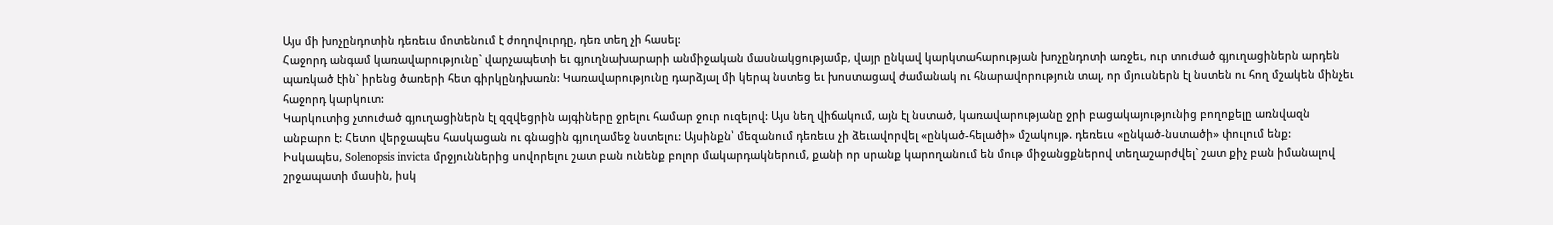Այս մի խոչընդոտին դեռեւս մոտենում է ժողովուրդը, դեռ տեղ չի հասել:
Հաջորդ անգամ կառավարությունը` վարչապետի եւ գյուղնախարարի անմիջական մասնակցությամբ, վայր ընկավ կարկտահարության խոչընդոտի առջեւ, ուր տուժած գյուղացիներն արդեն պառկած էին` իրենց ծառերի հետ գիրկընդխառն: Կառավարությունը դարձյալ մի կերպ նստեց եւ խոստացավ ժամանակ ու հնարավորություն տալ, որ մյուսներն էլ նստեն ու հող մշակեն մինչեւ հաջորդ կարկուտ:
Կարկուտից չտուժած գյուղացիներն էլ զզվեցրին այգիները ջրելու համար ջուր ուզելով: Այս նեղ վիճակում, այն էլ նստած, կառավարությանը ջրի բացակայությունից բողոքելը առնվազն անբարո է: Հետո վերջապես հասկացան ու գնացին գյուղամեջ նստելու: Այսինքն՝ մեզանում դեռեւս չի ձեւավորվել «ընկած-հելածի» մշակույթ. դեռեւս «ընկած-նստածի» փուլում ենք:
Իսկապես, Solenopsis invicta մրջյուններից սովորելու շատ բան ունենք բոլոր մակարդակներում, քանի որ սրանք կարողանում են մութ միջանցքներով տեղաշարժվել` շատ քիչ բան իմանալով շրջապատի մասին, իսկ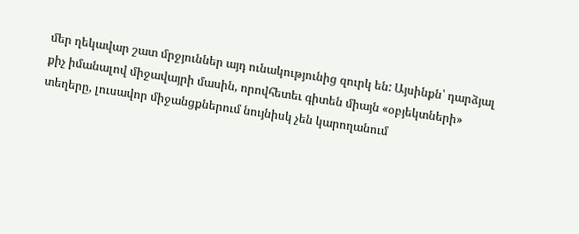մեր ղեկավար շատ մրջյուններ այդ ունակությունից զուրկ են: Այսինքն՝ դարձյալ քիչ իմանալով միջավայրի մասին, որովհետեւ գիտեն միայն «օբյեկտների» տեղերը, լուսավոր միջանցքներում նույնիսկ չեն կարողանում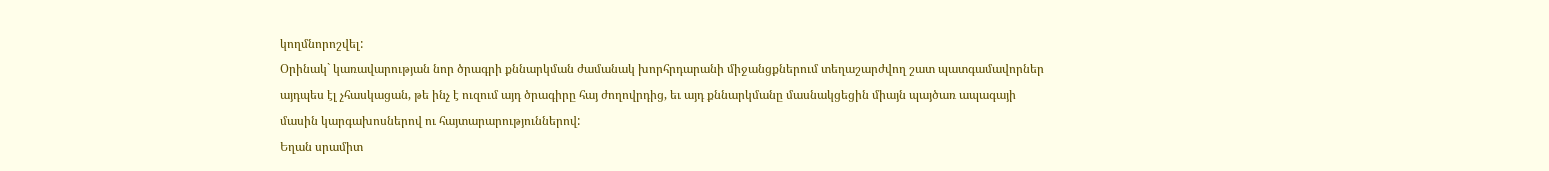կողմնորոշվել:
Օրինակ` կառավարության նոր ծրագրի քննարկման ժամանակ խորհրդարանի միջանցքներում տեղաշարժվող շատ պատգամավորներ այդպես էլ չհասկացան, թե ինչ է ուզում այդ ծրագիրը հայ ժողովրդից, եւ այդ քննարկմանը մասնակցեցին միայն պայծառ ապագայի մասին կարգախոսներով ու հայտարարություններով:
Եղան սրամիտ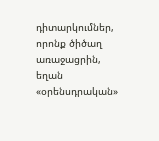դիտարկումներ, որոնք ծիծաղ առաջացրին, եղան «օրենսդրական»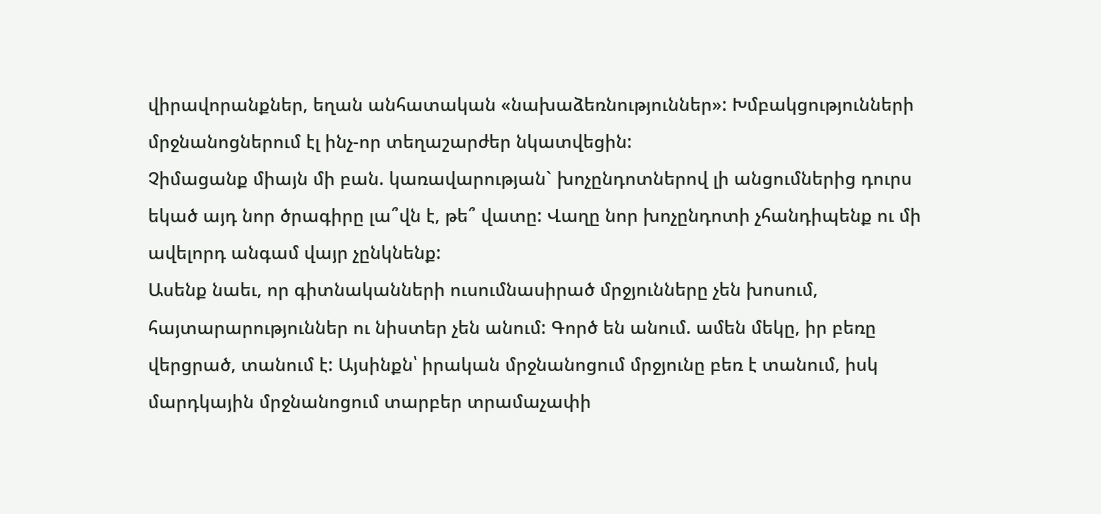վիրավորանքներ, եղան անհատական «նախաձեռնություններ»: Խմբակցությունների մրջնանոցներում էլ ինչ-որ տեղաշարժեր նկատվեցին:
Չիմացանք միայն մի բան. կառավարության` խոչընդոտներով լի անցումներից դուրս եկած այդ նոր ծրագիրը լա՞վն է, թե՞ վատը: Վաղը նոր խոչընդոտի չհանդիպենք ու մի ավելորդ անգամ վայր չընկնենք:
Ասենք նաեւ, որ գիտնականների ուսումնասիրած մրջյունները չեն խոսում, հայտարարություններ ու նիստեր չեն անում: Գործ են անում. ամեն մեկը, իր բեռը վերցրած, տանում է: Այսինքն՝ իրական մրջնանոցում մրջյունը բեռ է տանում, իսկ մարդկային մրջնանոցում տարբեր տրամաչափի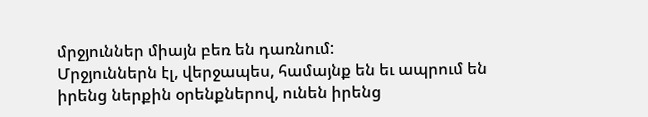մրջյուններ միայն բեռ են դառնում:
Մրջյուններն էլ, վերջապես, համայնք են եւ ապրում են իրենց ներքին օրենքներով, ունեն իրենց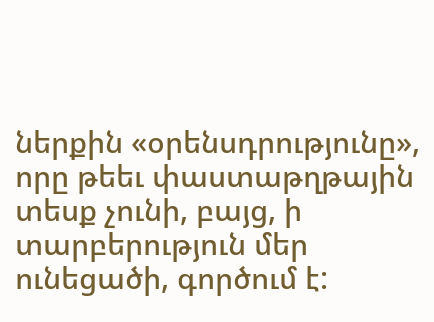ներքին «օրենսդրությունը», որը թեեւ փաստաթղթային տեսք չունի, բայց, ի տարբերություն մեր ունեցածի, գործում է: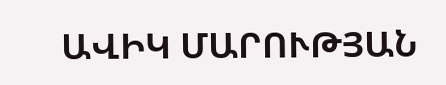ԱՎԻԿ ՄԱՐՈՒԹՅԱՆ